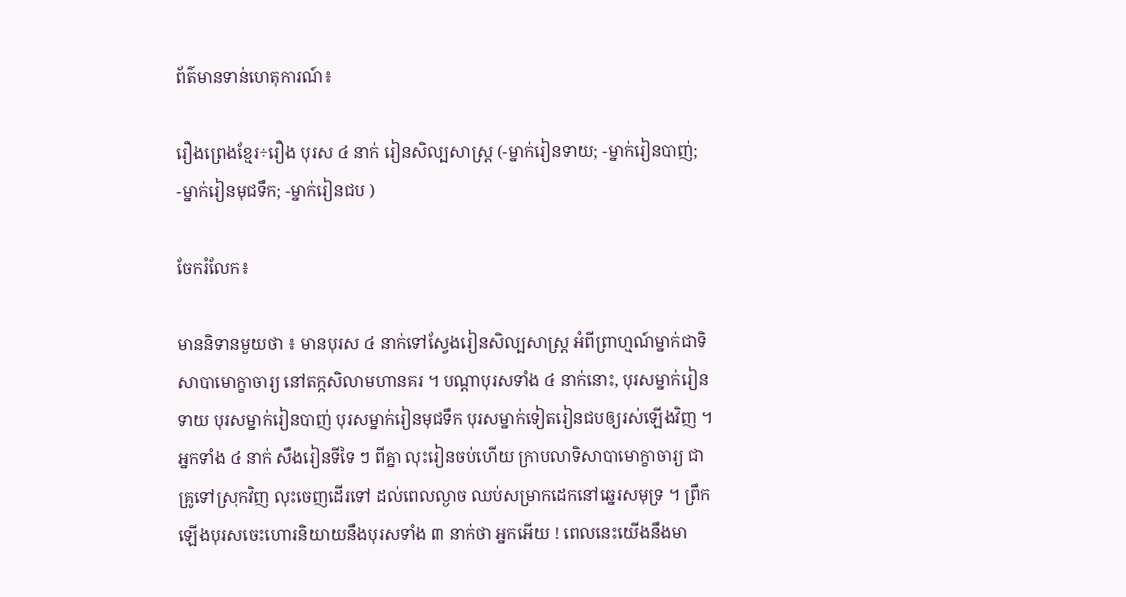ព័ត៌មានទាន់ហេតុការណ៍៖

រឿងព្រេងខ្មែរ÷រឿង បុរស ៤ នាក់ រៀនសិល្បសាស្ត្រ (-ម្នាក់រៀនទាយ; -ម្នាក់រៀនបាញ់; -ម្នាក់រៀនមុជទឹក; -ម្នាក់រៀនជប )

ចែករំលែក៖

មាននិទានមួយថា ៖ មានបុរស ៤ នាក់ទៅស្វែងរៀនសិល្បសាស្ត្រ អំពីព្រាហ្មណ៍ម្នាក់ជាទិសាបាមោក្ខាចារ្យ នៅតក្កសិលាមហានគរ ។ បណ្ដាបុរសទាំង ៤ នាក់នោះ, បុរសម្នាក់រៀនទាយ បុរសម្នាក់រៀនបាញ់ បុរសម្នាក់រៀនមុជទឹក បុរសម្នាក់ទៀតរៀនជបឲ្យរស់ឡើងវិញ ។ អ្នកទាំង ៤ នាក់ សឹងរៀនទីទៃ ៗ ពីគ្នា លុះរៀនចប់ហើយ ក្រាបលាទិសាបាមោក្ខាចារ្យ ជាគ្រូទៅស្រុកវិញ លុះចេញដើរទៅ ដល់ពេលល្ងាច ឈប់សម្រាកដេកនៅឆ្នេរសមុទ្រ ។ ព្រឹកឡើងបុរសចេះហោរនិយាយនឹងបុរសទាំង ៣ នាក់ថា អ្នកអើយ ! ពេលនេះយើងនឹងមា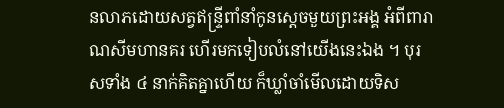នលាភដោយសត្វឥន្ទ្រីពាំនាំកូនស្ដេចមួយព្រះអង្គ អំពីពារាណសីមហានគរ ហើរមកទៀបលំនៅយើងនេះឯង ។ បុរសទាំង ៤ នាក់គិតគ្នាហើយ ក៏ឃ្លាំចាំមើលដោយទិស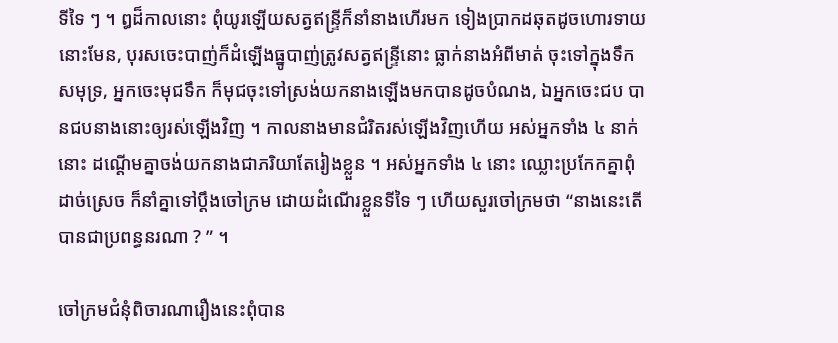ទីទៃ ៗ ។ ឰដ៏កាលនោះ ពុំយូរឡើយសត្វឥន្ទ្រីក៏នាំនាងហើរមក ទៀងប្រាកដឆុតដូចហោរទាយនោះមែន, បុរសចេះបាញ់ក៏ដំឡើងធ្នូបាញ់ត្រូវសត្វឥន្ទ្រីនោះ ធ្លាក់នាងអំពីមាត់ ចុះទៅក្នុងទឹកសមុទ្រ, អ្នកចេះមុជទឹក ក៏មុជចុះទៅស្រង់យកនាងឡើងមកបានដូចបំណង, ឯអ្នកចេះជប បានជបនាងនោះឲ្យរស់ឡើងវិញ ។ កាលនាងមានជំរិតរស់ឡើងវិញហើយ អស់អ្នកទាំង ៤ នាក់នោះ ដណ្ដើមគ្នាចង់យកនាងជាភរិយាតែរៀងខ្លួន ។ អស់អ្នកទាំង ៤ នោះ ឈ្លោះប្រកែកគ្នាពុំដាច់ស្រេច ក៏នាំគ្នាទៅប្ដឹងចៅក្រម ដោយដំណើរខ្លួនទីទៃ ៗ ហើយសួរចៅក្រមថា “នាងនេះតើបានជាប្រពន្ធនរណា ? ” ។

ចៅក្រមជំនុំពិចារណារឿងនេះពុំបាន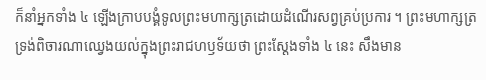ក៏នាំអ្នកទាំង ៤ ឡើងក្រាបបង្គំទូលព្រះមហាក្សត្រដោយដំណើរសព្វគ្រប់ប្រការ ។ ព្រះមហាក្សត្រទ្រង់ពិចារណាឈ្វេងយល់ក្នុងព្រះរាជហឫទ័យថា ព្រះស្ដែងទាំង ៤ នេះ សឹងមាន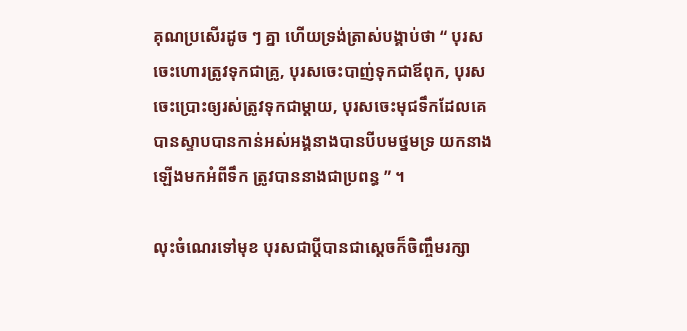គុណប្រសើរដូច ៗ គ្នា ហើយទ្រង់ត្រាស់បង្គាប់ថា “ បុរសចេះហោរត្រូវទុកជាគ្រូ, បុរសចេះបាញ់ទុកជាឪពុក, បុរសចេះប្រោះឲ្យរស់ត្រូវទុកជាម្ដាយ, បុរសចេះមុជទឹកដែលគេបានស្ទាបបានកាន់អស់អង្គនាងបានបីបមថ្នមទ្រ យកនាងឡើងមកអំពីទឹក ត្រូវបាននាងជាប្រពន្ធ ” ។

លុះចំណេរទៅមុខ បុរសជាប្ដីបានជាស្ដេចក៏ចិញ្ចឹមរក្សា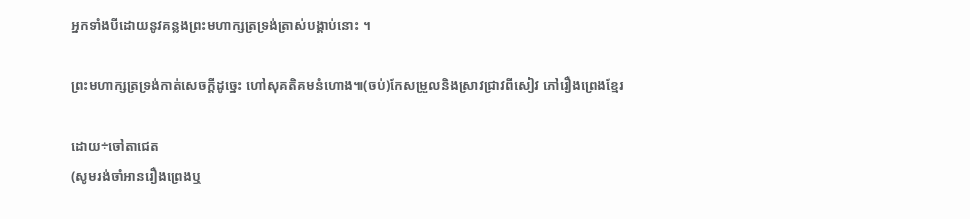អ្នកទាំងបីដោយនូវគន្លងព្រះមហាក្សត្រទ្រង់ត្រាស់បង្គាប់នោះ ។

ព្រះមហាក្សត្រទ្រង់កាត់សេចក្ដីដូច្នេះ ហៅសុគតិគមនំហោង៕(ចប់)កែសម្រួលនិងស្រាវជ្រាវពីសៀវ ភៅរឿងព្រេងខ្មែរ

ដោយ÷ចៅតាជេត
(សូមរង់ចាំអានរឿងព្រេងឬ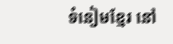ទំនៀមខ្មែរ នៅ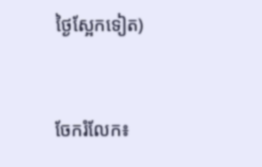ថ្ងៃស្អែកទៀត)


ចែករំលែក៖